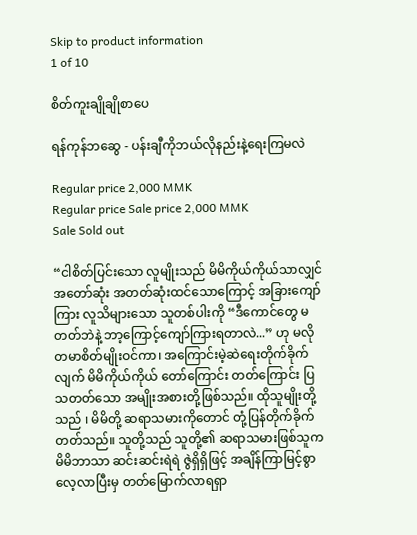Skip to product information
1 of 10

စိတ်ကူးချိုချိုစာပေ

ရန်ကုန်ဘဆွေ - ပန်းချီကိုဘယ်လိုနည်းနဲ့ရေးကြမလဲ

Regular price 2,000 MMK
Regular price Sale price 2,000 MMK
Sale Sold out

“ငါစိတ်ပြင်းသော လူမျိုးသည် မိမိကိုယ်ကိုယ်သာလျှင် အတော်ဆုံး အတတ်ဆုံးထင်သောကြောင့် အခြားကျော်ကြား လူသိများသော သူတစ်ပါးကို “ဒီကောင်တွေ မတတ်ဘဲနဲ့ ဘာ့ကြောင့်ကျော်ကြားရတာလဲ...” ဟု မလိုတမာစိတ်မျိုးဝင်ကာ၊ အကြောင်းမဲ့ဆဲရေးတိုက်ခိုက်လျက် မိမိကိုယ်ကိုယ် တော်ကြောင်း တတ်ကြောင်း ပြသတတ်သော အမျိုးအစားတို့ဖြစ်သည်။ ထိုသူမျိုးတို့သည် ၊ မိမိတို့ ဆရာသမားကိုတောင် တုံ့ပြန်တိုက်ခိုက်တတ်သည်။ သူတို့သည် သူတို့၏ ဆရာသမားဖြစ်သူက မိမိဘာသာ ဆင်းဆင်းရဲရဲ ဇွဲရှိရှိဖြင့် အချိန်ကြာမြင့်စွာ လေ့လာပြီးမှ တတ်မြောက်လာရရှာ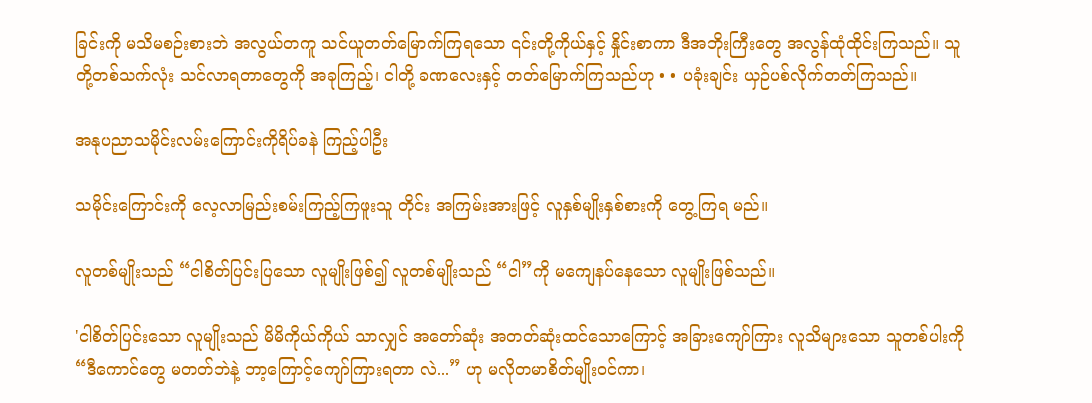ခြင်းကို မသိမစဉ်းစားဘဲ အလွယ်တကူ သင်ယူတတ်မြောက်ကြရသော ၎င်းတို့ကိုယ်နှင့် နှိုင်းစာကာ ဒီအဘိုးကြီးတွေ အလွန်ထုံထိုင်းကြသည်။ သူတို့တစ်သက်လုံး သင်လာရတာတွေကို အခုကြည့်၊ ငါတို့ ခဏလေးနှင့် တတ်မြောက်ကြသည်ဟု • • ပခုံးချင်း ယှဉ်ပစ်လိုက်တတ်ကြသည်။

အနုပညာသမိုင်းလမ်းကြောင်းကိုရိပ်ခနဲ ကြည့်ပါဦး

သမိုင်းကြောင်းကို လေ့လာမြည်းစမ်းကြည့်ကြဖူးသူ တိုင်း အကြမ်းအားဖြင့် လူနှစ်မျိုးနှစ်စားကို တွေ့ကြရ မည်။

လူတစ်မျိုးသည် “ငါစိတ်ပြင်းပြသော လူမျိုးဖြစ်၍ လူတစ်မျိုးသည် “ငါ”ကို မကျေနပ်နေသော လူမျိုးဖြစ်သည်။

'ငါစိတ်ပြင်းသော လူမျိုးသည် မိမိကိုယ်ကိုယ် သာလျှင် အတော်ဆုံး အတတ်ဆုံးထင်သောကြောင့် အခြားကျော်ကြား လူသိများသော သူတစ်ပါးကို “ဒီကောင်တွေ မတတ်ဘဲနဲ့ ဘာ့ကြောင့်ကျော်ကြားရတာ လဲ...” ဟု မလိုတမာစိတ်မျိုးဝင်ကာ၊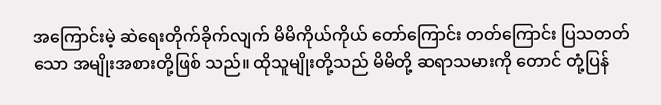အကြောင်းမဲ့ ဆဲရေးတိုက်ခိုက်လျက် မိမိကိုယ်ကိုယ် တော်ကြောင်း တတ်ကြောင်း ပြသတတ်သော အမျိုးအစားတို့ဖြစ် သည်။ ထိုသူမျိုးတို့သည် မိမိတို့ ဆရာသမားကို တောင် တုံ့ပြန်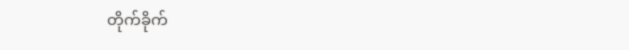တိုက်ခိုက်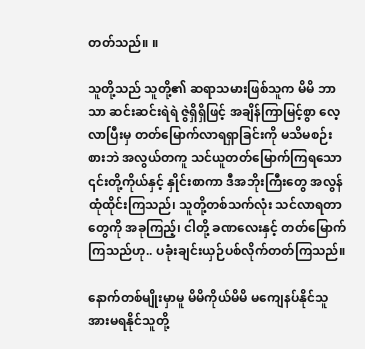တတ်သည်။ ။

သူတို့သည် သူတို့၏ ဆရာသမားဖြစ်သူက မိမိ ဘာသာ ဆင်းဆင်းရဲရဲ ဇွဲရှိရှိဖြင့် အချိန်ကြာမြင့်စွာ လေ့လာပြီးမှ တတ်မြောက်လာရရှာခြင်းကို မသိမစဉ်း စားဘဲ အလွယ်တကူ သင်ယူတတ်မြောက်ကြရသော ၎င်းတို့ကိုယ်နှင့် နှိုင်းစာကာ ဒီအဘိုးကြီးတွေ အလွန် ထုံထိုင်းကြသည်၊ သူတို့တစ်သက်လုံး သင်လာရတာ တွေကို အခုကြည့်၊ ငါတို့ ခဏလေးနှင့် တတ်မြောက် ကြသည်ဟု.. ပခုံးချင်းယှဉ်ပစ်လိုက်တတ်ကြသည်။

နောက်တစ်မျိုးမှာမူ မိမိကိုယ်မိမိ မကျေနပ်နိုင်သူ အားမရနိုင်သူတို့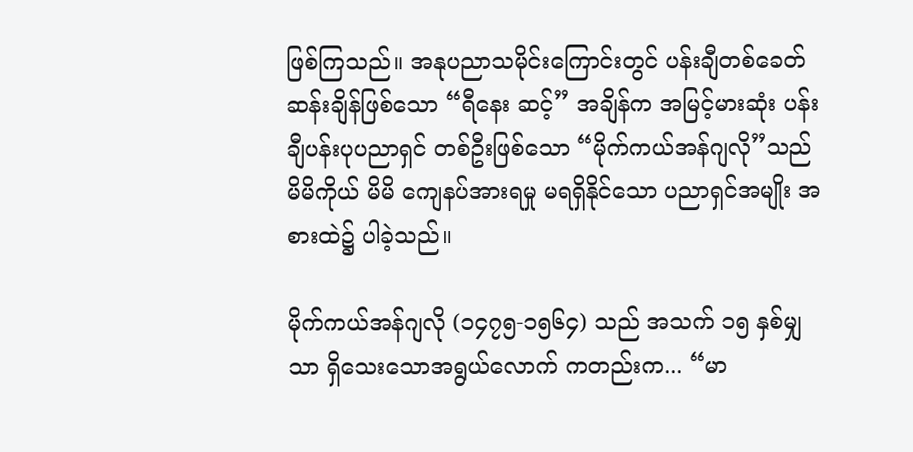ဖြစ်ကြသည်။ အနုပညာသမိုင်းကြောင်းတွင် ပန်းချီတစ်ခေတ်ဆန်းချိန်ဖြစ်သော “ရီနေး ဆင့်” အချိန်က အမြင့်မားဆုံး ပန်းချီပန်းပုပညာရှင် တစ်ဦးဖြစ်သော “မိုက်ကယ်အန်ဂျလို”သည် မိမိကိုယ် မိမိ ကျေနပ်အားရမှု မရရှိနိုင်သော ပညာရှင်အမျိုး အစားထဲ၌ ပါခဲ့သည်။

မိုက်ကယ်အန်ဂျလို (၁၄၇၅-၁၅၆၄) သည် အသက် ၁၅ နှစ်မျှသာ ရှိသေးသောအရွယ်လောက် ကတည်းက... “မာ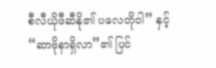စီလီယိုဖီဆီနို၏ ပလေတိုဝါ” နှင့် “ဆာဗိုနာရှိလာ”၏ ပြင်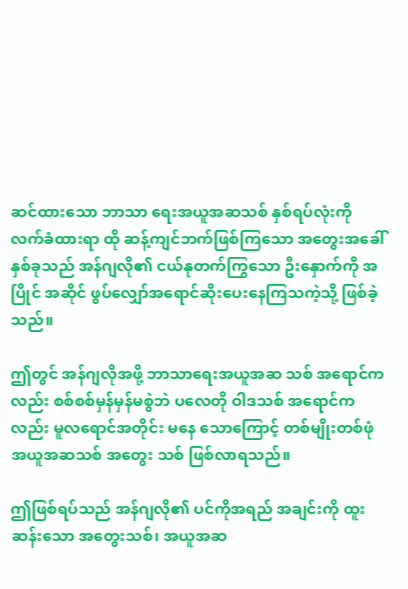ဆင်ထားသော ဘာသာ ရေးအယူအဆသစ် နှစ်ရပ်လုံးကို လက်ခံထားရာ ထို ဆန့်ကျင်ဘက်ဖြစ်ကြသော အတွေးအခေါ်နှစ်ခုသည် အန်ဂျလို၏ ငယ်နုတက်ကြွသော ဦးနှောက်ကို အပြိုင် အဆိုင် ဖွပ်လျှော်အရောင်ဆိုးပေးနေကြသကဲ့သို့ ဖြစ်ခဲ့ သည်။

ဤတွင် အန်ဂျလိုအဖို့ ဘာသာရေးအယူအဆ သစ် အရောင်ကလည်း စစ်စစ်မှန်မှန်မစွဲဘဲ ပလေတို ဝါဒသစ် အရောင်ကလည်း မူလရောင်အတိုင်း မနေ သောကြောင့် တစ်မျိုးတစ်ဖုံ အယူအဆသစ် အတွေး သစ် ဖြစ်လာရသည်။

ဤဖြစ်ရပ်သည် အန်ဂျလို၏ ပင်ကိုအရည် အချင်းကို ထူးဆန်းသော အတွေးသစ်၊ အယူအဆ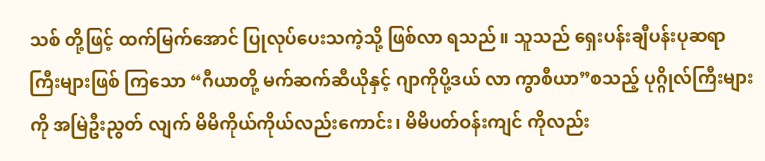သစ် တို့ဖြင့် ထက်မြက်အောင် ပြုလုပ်ပေးသကဲ့သို့ ဖြစ်လာ ရသည်။ သူသည် ရှေးပန်းချီပန်းပုဆရာကြီးများဖြစ် ကြသော “ဂီယာတို့ မက်ဆက်ဆီယိုနှင့် ဂျာကိုပို့ဒယ် လာ ကွာစီယာ”စသည့် ပုဂ္ဂိုလ်ကြီးများကို အမြဲဦးညွတ် လျက် မိမိကိုယ်ကိုယ်လည်းကောင်း၊ မိမိပတ်ဝန်းကျင် ကိုလည်း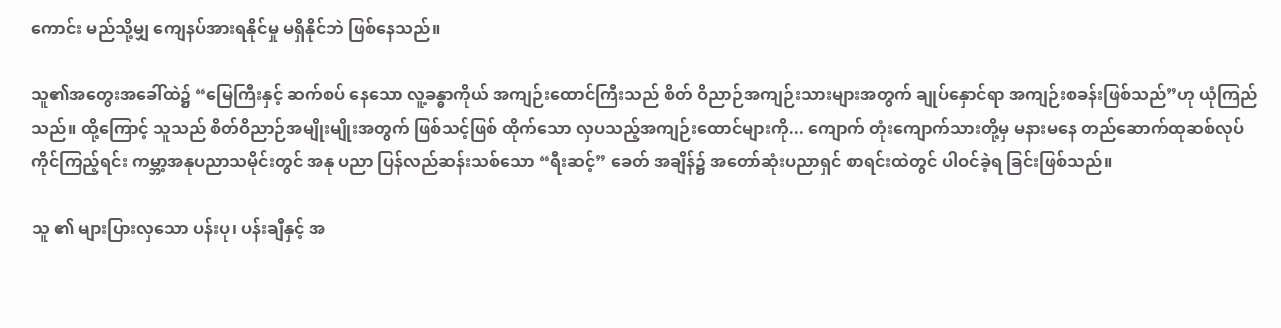ကောင်း မည်သို့မျှ ကျေနပ်အားရနိုင်မှု မရှိနိုင်ဘဲ ဖြစ်နေသည်။

သူ၏အတွေးအခေါ်ထဲ၌ “မြေကြီးနှင့် ဆက်စပ် နေသော လူ့ခန္ဓာကိုယ် အကျဉ်းထောင်ကြီးသည် စိတ် ဝိညာဉ်အကျဉ်းသားများအတွက် ချုပ်နှောင်ရာ အကျဉ်းစခန်းဖြစ်သည်”ဟု ယုံကြည်သည်။ ထို့ကြောင့် သူသည် စိတ်ဝိညာဉ်အမျိုးမျိုးအတွက် ဖြစ်သင့်ဖြစ် ထိုက်သော လှပသည့်အကျဉ်းထောင်များကို... ကျောက် တုံးကျောက်သားတို့မှ မနားမနေ တည်ဆောက်ထုဆစ်လုပ်ကိုင်ကြည့်ရင်း ကမ္ဘာ့အနုပညာသမိုင်းတွင် အနု ပညာ ပြန်လည်ဆန်းသစ်သော “ရီးဆင့်” ခေတ် အချိန်၌ အတော်ဆုံးပညာရှင် စာရင်းထဲတွင် ပါဝင်ခဲ့ရ ခြင်းဖြစ်သည်။

သူ ၏ များပြားလှသော ပန်းပု၊ ပန်းချီနှင့် အ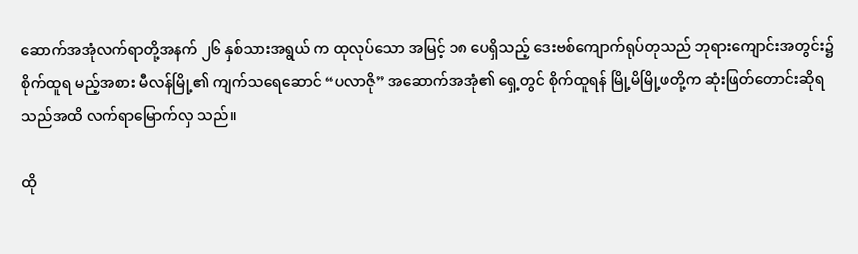ဆောက်အအုံလက်ရာတို့အနက် ၂၆ နှစ်သားအရွယ် က ထုလုပ်သော အမြင့် ၁၈ ပေရှိသည့် ဒေးဗစ်ကျောက်ရုပ်တုသည် ဘုရားကျောင်းအတွင်း၌ စိုက်ထူရ မည့်အစား မီလန်မြို့၏ ကျက်သရေဆောင် “ပလာဇို” အဆောက်အအုံ၏ ရှေ့တွင် စိုက်ထူရန် မြို့မိမြို့ဖတို့က ဆုံးဖြတ်တောင်းဆိုရသည်အထိ လက်ရာမြောက်လှ သည်။

ထို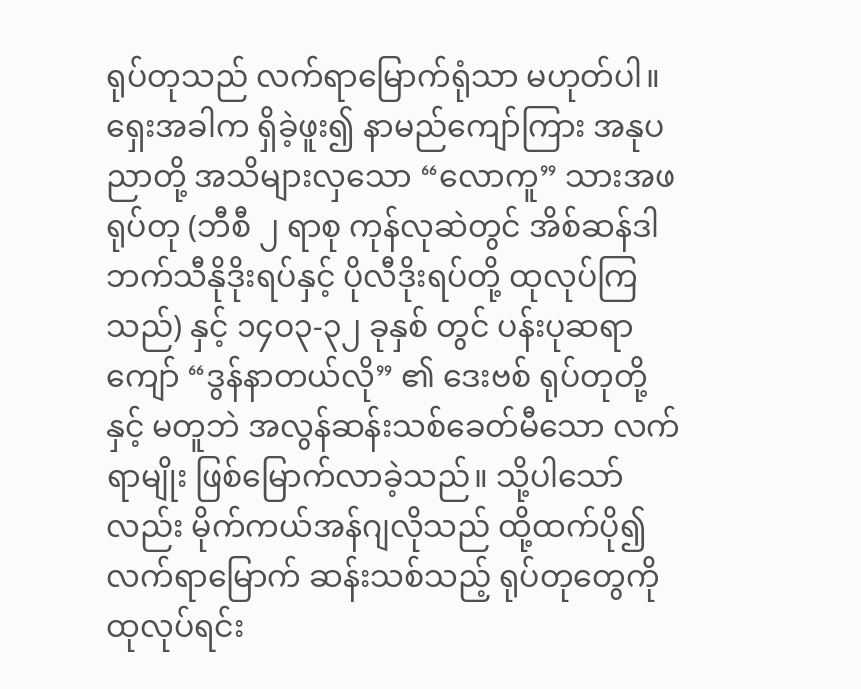ရုပ်တုသည် လက်ရာမြောက်ရုံသာ မဟုတ်ပါ။ ရှေးအခါက ရှိခဲ့ဖူး၍ နာမည်ကျော်ကြား အနုပညာတို့ အသိများလှသော “လောကူ” သားအဖရုပ်တု (ဘီစီ ၂ ရာစု ကုန်လုဆဲတွင် အိစ်ဆန်ဒါ ဘက်သီနိုဒိုးရပ်နှင့် ပိုလီဒိုးရပ်တို့ ထုလုပ်ကြသည်) နှင့် ၁၄ဝ၃-၃၂ ခုနှစ် တွင် ပန်းပုဆရာကျော် “ဒွန်နာတယ်လို” ၏ ဒေးဗစ် ရုပ်တုတို့နှင့် မတူဘဲ အလွန်ဆန်းသစ်ခေတ်မီသော လက်ရာမျိုး ဖြစ်မြောက်လာခဲ့သည်။ သို့ပါသော်လည်း မိုက်ကယ်အန်ဂျလိုသည် ထို့ထက်ပို၍ လက်ရာမြောက် ဆန်းသစ်သည့် ရုပ်တုတွေကို ထုလုပ်ရင်း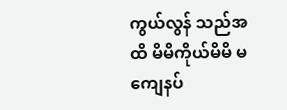ကွယ်လွန် သည်အထိ မိမိကိုယ်မိမိ မကျေနပ်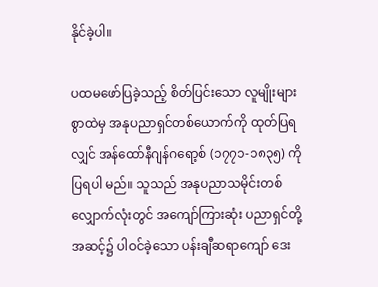နိုင်ခဲ့ပါ။

ပထမဖော်ပြခဲ့သည့် စိတ်ပြင်းသော လူမျိုးများ စွာထဲမှ အနုပညာရှင်တစ်ယောက်ကို ထုတ်ပြရလျှင် အန်ထော်နီဂျန်ဂရော့စ် (၁၇၇၁-၁၈၃၅) ကို ပြရပါ မည်။ သူသည် အနုပညာသမိုင်းတစ်လျှောက်လုံးတွင် အကျော်ကြားဆုံး ပညာရှင်တို့အဆင့်၌ ပါဝင်ခဲ့သော ပန်းချီဆရာကျော် ဒေး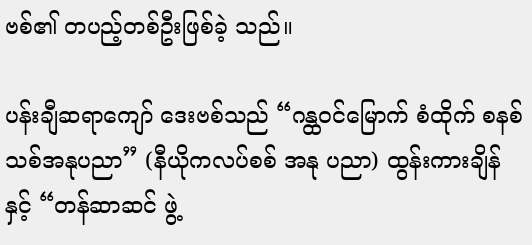ဗစ်၏ တပည့်တစ်ဦးဖြစ်ခဲ့ သည်။

ပန်းချီဆရာကျော် ဒေးဗစ်သည် “ဂန္ထဝင်မြောက် စံထိုက် စနစ်သစ်အနုပညာ” (နီယိုကလပ်စစ် အနု ပညာ) ထွန်းကားချိန်နှင့် “တန်ဆာဆင် ဖွဲ့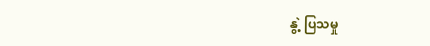နွဲ့ ပြသမှု